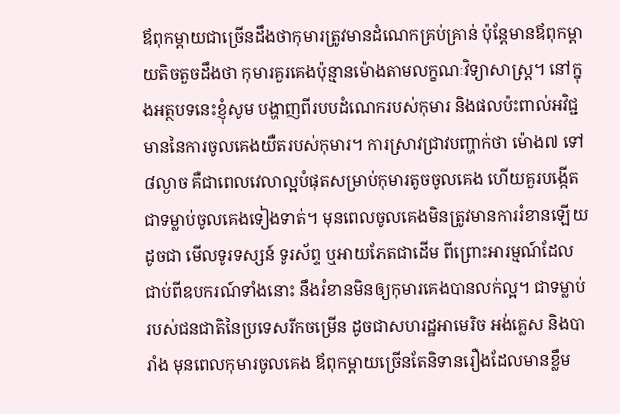ឪពុកម្តាយជាច្រើនដឹងថាកុមារត្រូវមានដំណេកគ្រប់គ្រាន់ ប៉ុន្តែមានឪពុកម្តាយតិចតួចដឹងថា កុមារគួរគេងប៉ុន្មានម៉ោងតាមលក្ខណៈវិទ្យាសាស្រ្ត។ នៅក្នុងអត្ថបទនេះខ្ញុំសូម បង្ហាញពីរបបដំណេករបស់កុមារ និងផលប៉ះពាល់អវិជ្ជមាននៃការចូលគេងយឺតរបស់កុមារ។ ការស្រាវជ្រាវបញ្ហាក់ថា ម៉ោង៧ ទៅ ៨ល្ងាច គឺជាពេលវេលាល្អបំផុតសម្រាប់កុមារតូចចូលគេង ហើយគួរបង្កើតជាទម្លាប់ចូលគេងទៀងទាត់។ មុនពេលចូលគេងមិនត្រូវមានការរំខានឡើយ ដូចជា មើលទូរទស្សន៍ ទូរស័ព្ទ ឬអាយភែតជាដើម ពីព្រោះអារម្មណ៍ដែលជាប់ពីឧបករណ៍ទាំងនោះ នឹងរំខានមិនឲ្យកុមារគេងបានលក់ល្អ។ ជាទម្លាប់របស់ជនជាតិនៃប្រទេសរីកចម្រើន ដូចជាសហរដ្ឋអាមេរិច អង់គ្លេស និងបារាំង មុនពេលកុមារចូលគេង ឪពុកម្តាយច្រើនតែនិទានរឿងដែលមានខ្លឹម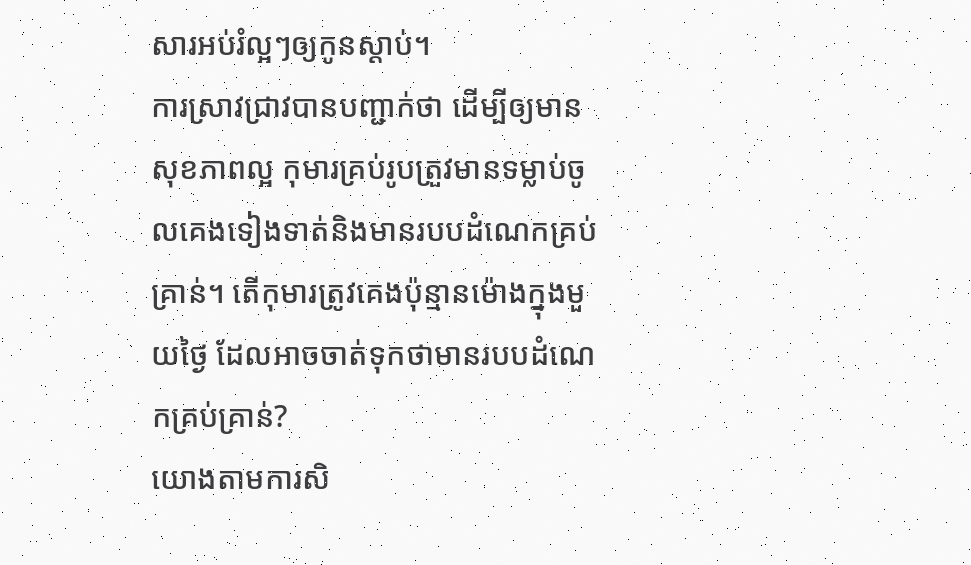សារអប់រំល្អៗឲ្យកូនស្តាប់។
ការស្រាវជ្រាវបានបញ្ជាក់ថា ដើម្បីឲ្យមានសុខភាពល្អ កុមារគ្រប់រូបត្រួវមានទម្លាប់ចូលគេងទៀងទាត់និងមានរបបដំណេកគ្រប់គ្រាន់។ តើកុមារត្រូវគេងប៉ុន្មានម៉ោងក្នុងមួយថ្ងៃ ដែលអាចចាត់ទុកថាមានរបបដំណេកគ្រប់គ្រាន់?
យោងតាមការសិ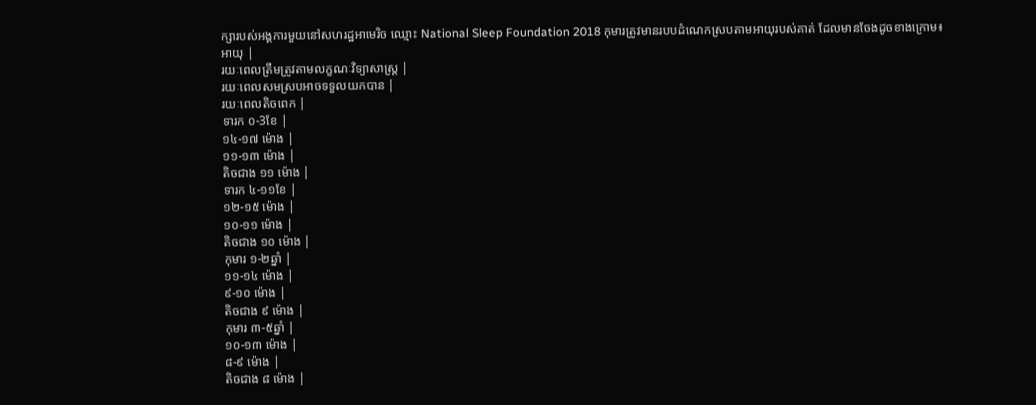ក្សារបស់អង្គការមួយនៅសហរដ្ឋអាមេរិច ឈ្មោះ National Sleep Foundation 2018 កុមារត្រូវមានរបបដំណេកស្របតាមអាយុរបស់គាត់ ដែលមានចែងដូចខាងក្រោម៖
អាយុ |
រយៈពេលត្រឹមត្រូវតាមលក្ខណៈវិទ្យាសាស្រ្ត |
រយៈពេលសមស្របអាចទទួលយកបាន |
រយៈពេលតិចពេក |
ទារក ០-3ខែ |
១៤-១៧ ម៉ោង |
១១-១៣ ម៉ោង |
តិចជាង ១១ ម៉ោង |
ទារក ៤-១១ខែ |
១២-១៥ ម៉ោង |
១០-១១ ម៉ោង |
តិចជាង ១០ ម៉ោង |
កុមារ ១-២ឆ្នាំ |
១១-១៤ ម៉ោង |
៩-១០ ម៉ោង |
តិចជាង ៩ ម៉ោង |
កុមារ ៣-៥ឆ្នាំ |
១០-១៣ ម៉ោង |
៨-៩ ម៉ោង |
តិចជាង ៨ ម៉ោង |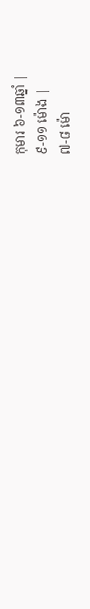កុមារ ៦-១៣ឆ្នាំ |
៩-១១ ម៉ោង |
៧-៨ ម៉ោ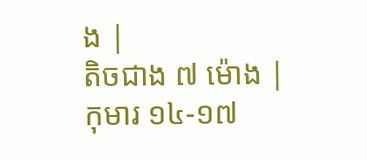ង |
តិចជាង ៧ ម៉ោង |
កុមារ ១៤-១៧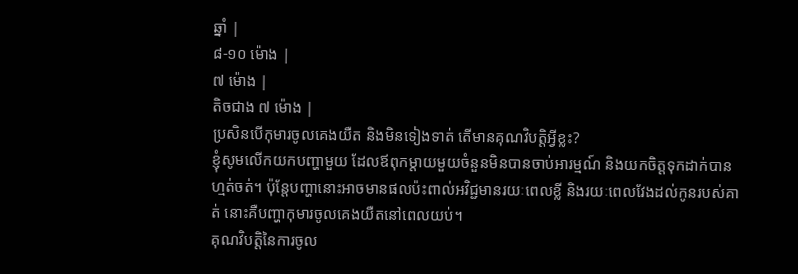ឆ្នាំ |
៨-១០ ម៉ោង |
៧ ម៉ោង |
តិចជាង ៧ ម៉ោង |
ប្រសិនបើកុមារចូលគេងយឺត និងមិនទៀងទាត់ តើមានគុណវិបតិ្តអ្វីខ្លះ?
ខ្ញុំសូមលើកយកបញ្ហាមួយ ដែលឪពុកម្តាយមួយចំនួនមិនបានចាប់អារម្មណ៍ និងយកចិត្តទុកដាក់បានហ្មត់ចត់។ ប៉ុន្តែបញ្ហានោះអាចមានផលប៉ះពាល់អវិជ្ជមានរយៈពេលខ្លី និងរយៈពេលវែងដល់កូនរបស់គាត់ នោះគឺបញ្ហាកុមារចូលគេងយឺតនៅពេលយប់។
គុណវិបតិ្តនៃការចូល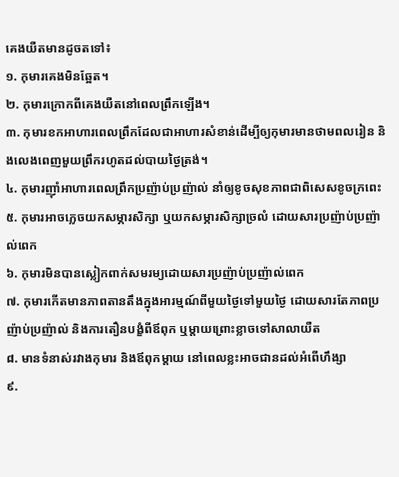គេងយឺតមានដូចតទៅ៖
១. កុមារគេងមិនឆ្អែត។
២. កុមារក្រោកពីគេងយឺតនៅពេលព្រឹកឡើង។
៣. កុមារខកអាហារពេលព្រឹកដែលជាអាហារសំខាន់ដើម្បីឲ្យកុមារមានថាមពលរៀន និងលេងពេញមួយព្រឹករហូតដល់បាយថ្ងៃត្រង់។
៤. កុមារញ៉ាំអាហារពេលព្រឹកប្រញ៉ាប់ប្រញ៉ាល់ នាំឲ្យខូចសុខភាពជាពិសេសខូចក្រពេះ
៥. កុមារអាចភ្លេចយកសម្ភារសិក្សា ឬយកសម្ភារសិក្សាច្រលំ ដោយសារប្រញ៉ាប់ប្រញ៉ាល់ពេក
៦. កុមារមិនបានស្លៀកពាក់សមរម្យដោយសារប្រញ៉ាប់ប្រញ៉ាល់ពេក
៧. កុមារកើតមានភាពតានតឹងក្នុងអារម្មណ៍ពីមួយថ្ងៃទៅមួយថ្ងៃ ដោយសារតែភាពប្រញ៉ាប់ប្រញ៉ាល់ និងការតឿនបង្ខំពីឪពុក ឬម្តាយព្រោះខ្លាចទៅសាលាយឺត
៨. មានទំនាស់រវាងកុមារ និងឪពុកម្តាយ នៅពេលខ្លះអាចជានដល់អំពើហឹង្សា
៩.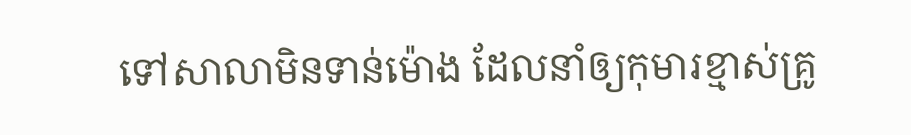ទៅសាលាមិនទាន់ម៉ោង ដែលនាំឲ្យកុមារខ្មាស់គ្រូ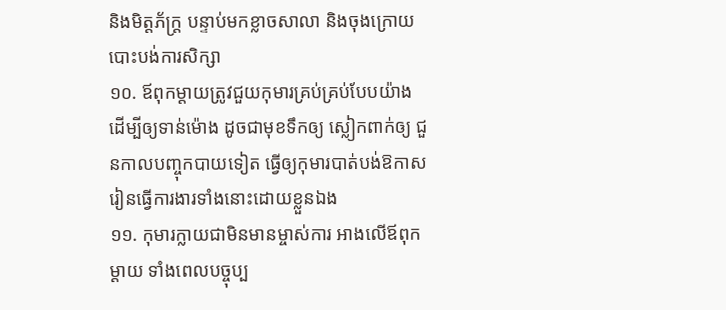និងមិត្តភ័ក្រ្ត បន្ទាប់មកខ្លាចសាលា និងចុងក្រោយបោះបង់ការសិក្សា
១០. ឪពុកម្តាយត្រូវជួយកុមារគ្រប់គ្រប់បែបយ៉ាងដើម្បីឲ្យទាន់ម៉ោង ដូចជាមុខទឹកឲ្យ ស្លៀកពាក់ឲ្យ ជួនកាលបញ្ចុកបាយទៀត ធ្វើឲ្យកុមារបាត់បង់ឱកាសរៀនធ្វើការងារទាំងនោះដោយខ្លួនឯង
១១. កុមារក្លាយជាមិនមានម្ចាស់ការ អាងលើឪពុកម្តាយ ទាំងពេលបច្ចុប្ប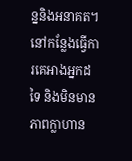ន្ននិងអនាគត។ នៅកន្លែងធ្វើការគេអាងអ្នកដទៃ និងមិនមានភាពក្លាហាន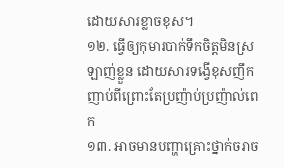ដោយសារខ្លាចខុស។
១២. ធ្វើឲ្យកុមារបាក់ទឹកចិត្តមិនស្រឡាញ់ខ្លួន ដោយសារទង្វើខុសញឹកញាប់ពីព្រោះតែប្រញ៉ាប់ប្រញ៉ាល់ពេក
១៣. អាចមានបញ្ហាគ្រោះថ្នាក់ចរាច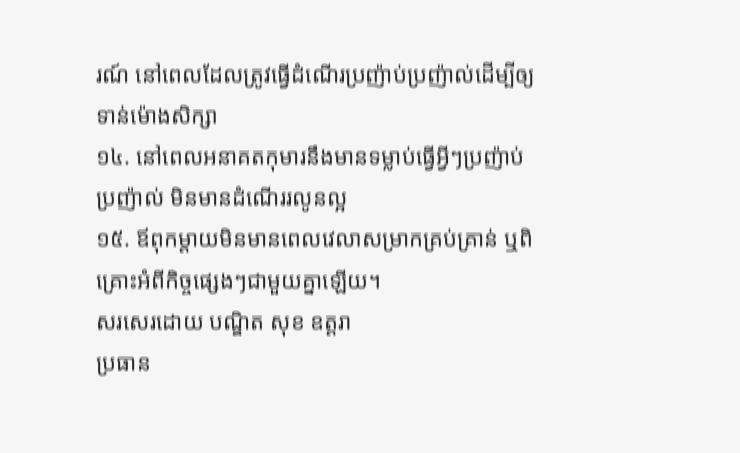រណ៍ នៅពេលដែលត្រូវធ្វើដំណើរប្រញ៉ាប់ប្រញ៉ាល់ដើម្បីឲ្យទាន់ម៉ោងសិក្សា
១៤. នៅពេលអនាគតកុមារនឹងមានទម្លាប់ធ្វើអ្វីៗប្រញ៉ាប់ប្រញ៉ាល់ មិនមានដំណើររលូនល្អ
១៥. ឪពុកម្តាយមិនមានពេលវេលាសម្រាកគ្រប់គ្រាន់ ឬពិគ្រោះអំពីកិច្ចផ្សេងៗជាមួយគ្នាឡើយ។
សរសេរដោយ បណ្ឌិត សុខ ឧត្តរា
ប្រធាន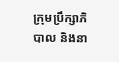ក្រុមប្រឹក្សាភិបាល និងនា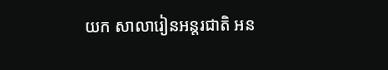យក សាលារៀនអន្តរជាតិ អន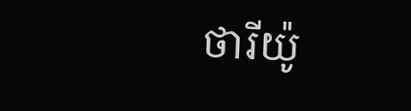ថារីយ៉ូ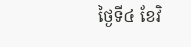ថ្ងៃទី៤ ខែវិ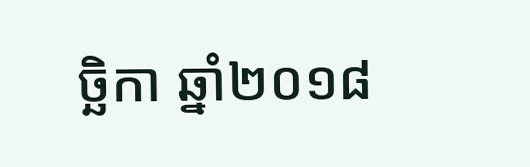ច្ឆិកា ឆ្នាំ២០១៨